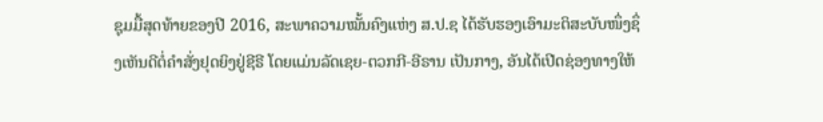ຊຸມມື້ສຸດທ້າຍຂອງປີ 2016, ສະພາຄວາມໝັ້ນຄົງແຫ່ງ ສ.ປ.ຊ ໄດ້ຮັບຮອງເອົາມະຕິສະບັບໜຶ່ງຊຶ່ງເຫັນດີຕໍ່ຄຳສັ່ງຢຸດຍິງຢູ່ຊີຣີ ໂດຍແມ່ນລັດເຊຍ-ຕວກກີ-ອີຣານ ເປັນກາງ, ອັນໄດ້ເປີດຊ່ອງທາງໃຫ້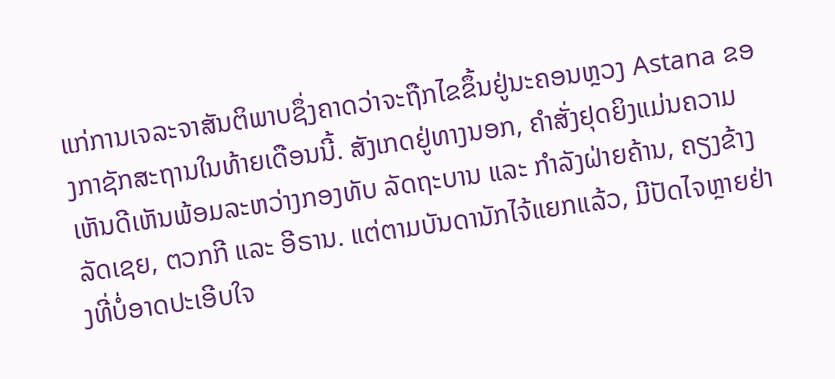ແກ່ການເຈລະຈາສັນຕິພາບຊຶ່ງຄາດວ່າຈະຖືກໄຂຂຶ້ນຢູ່ນະຄອນຫຼວງ Astana ຂອງກາຊັກສະຖານໃນທ້າຍເດືອນນີ້. ສັງເກດຢູ່ທາງນອກ, ຄຳສັ່ງຢຸດຍິງແມ່ນຄວາມເຫັນດີເຫັນພ້ອມລະຫວ່າງກອງທັບ ລັດຖະບານ ແລະ ກຳລັງຝ່າຍຄ້ານ, ຄຽງຂ້າງລັດເຊຍ, ຕວກກີ ແລະ ອີຣານ. ແຕ່ຕາມບັນດານັກໄຈ້ແຍກແລ້ວ, ມີປັດໄຈຫຼາຍຢ່າງທີ່ບໍ່ອາດປະເອີບໃຈ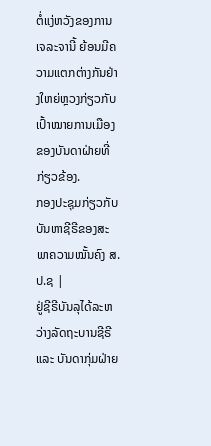ຕໍ່ແງ່ຫວັງຂອງການເຈລະຈານີ້ ຍ້ອນມີຄວາມແຕກຕ່າງກັນຢ່າງໃຫຍ່ຫຼວງກ່ຽວກັບເປົ້າໝາຍການເມືອງຂອງບັນດາຝ່າຍທີ່ກ່ຽວຂ້ອງ.
ກອງປະຊຸມກ່ຽວກັບບັນຫາຊີຣີຂອງສະພາຄວາມໝັ້ນຄົງ ສ.ປ.ຊ |
ຢູ່ຊີຣີບັນລຸໄດ້ລະຫວ່າງລັດຖະບານຊີຣີ ແລະ ບັນດາກຸ່ມຝ່າຍ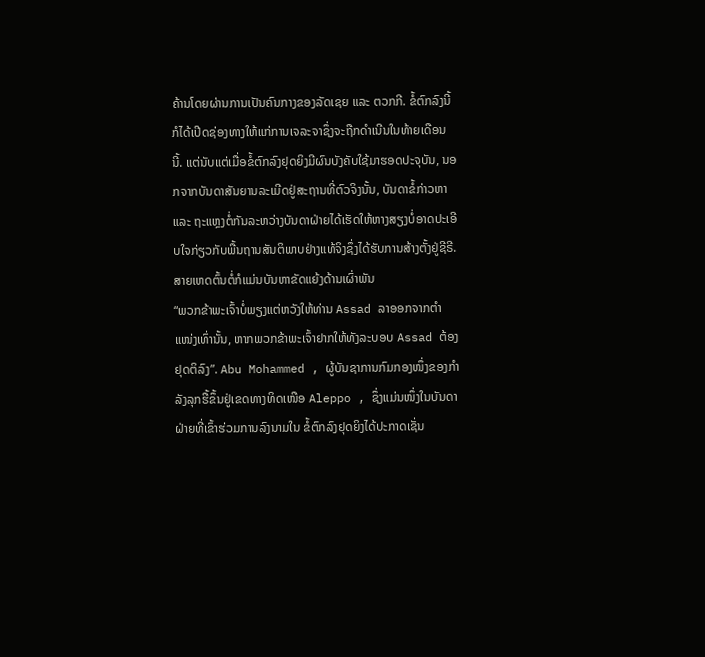ຄ້ານໂດຍຜ່ານການເປັນຄົນກາງຂອງລັດເຊຍ ແລະ ຕວກກີ. ຂໍ້ຕົກລົງນີ້ ກໍໄດ້ເປີດຊ່ອງທາງໃຫ້ແກ່ການເຈລະຈາຊຶ່ງຈະຖືກດຳເນີນໃນທ້າຍເດືອນນີ້. ແຕ່ນັບແຕ່ເມື່ອຂໍ້ຕົກລົງຢຸດຍິງມີຜົນບັງຄັບໃຊ້ມາຮອດປະຈຸບັນ, ນອກຈາກບັນດາສັນຍານລະເມີດຢູ່ສະຖານທີ່ຕົວຈິງນັ້ນ, ບັນດາຂໍ້ກ່າວຫາ ແລະ ຖະແຫຼງຕໍ່ກັນລະຫວ່າງບັນດາຝ່າຍໄດ້ເຮັດໃຫ້ຫາງສຽງບໍ່ອາດປະເອີບໃຈກ່ຽວກັບພື້ນຖານສັນຕິພາບຢ່າງແທ້ຈິງຊຶ່ງໄດ້ຮັບການສ້າງຕັ້ງຢູ່ຊີຣີ.
ສາຍເຫດຕົ້ນຕໍ່ກໍແມ່ນບັນຫາຂັດແຍ້ງດ້ານເຜົ່າພັນ
“ພວກຂ້າພະເຈົ້າບໍ່ພຽງແຕ່ຫວັງໃຫ້ທ່ານ Assad ລາອອກຈາກຕຳແໜ່ງເທົ່ານັ້ນ, ຫາກພວກຂ້າພະເຈົ້າຢາກໃຫ້ທັງລະບອບ Assad ຕ້ອງຢຸດຕິລົງ”. Abu Mohammed , ຜູ້ບັນຊາການກົມກອງໜຶ່ງຂອງກຳລັງລຸກຮື້ຂຶ້ນຢູ່ເຂດທາງທິດເໜືອ Aleppo , ຊຶ່ງແມ່ນໜຶ່ງໃນບັນດາຝ່າຍທີ່ເຂົ້າຮ່ວມການລົງນາມໃນ ຂໍ້ຕົກລົງຢຸດຍິງໄດ້ປະກາດເຊັ່ນ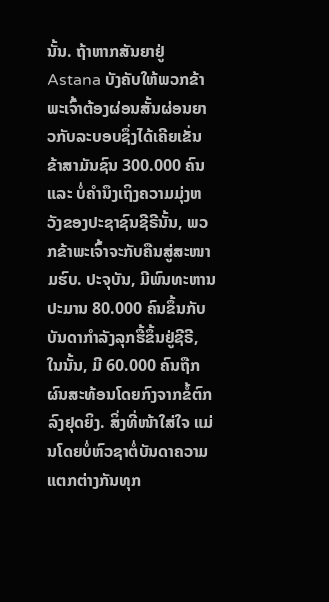ນັ້ນ. ຖ້າຫາກສັນຍາຢູ່ Astana ບັງຄັບໃຫ້ພວກຂ້າພະເຈົ້າຕ້ອງຜ່ອນສັ້ນຜ່ອນຍາວກັບລະບອບຊຶ່ງໄດ້ເຄີຍເຂັ່ນຂ້າສາມັນຊົນ 300.000 ຄົນ ແລະ ບໍ່ຄຳນຶງເຖິງຄວາມມຸ່ງຫວັງຂອງປະຊາຊົນຊີຣີນັ້ນ, ພວກຂ້າພະເຈົ້າຈະກັບຄືນສູ່ສະໜາມຮົບ. ປະຈຸບັນ, ມີພົນທະຫານປະມານ 80.000 ຄົນຂຶ້ນກັບບັນດາກຳລັງລຸກຮື້ຂຶ້ນຢູ່ຊີຣີ, ໃນນັ້ນ, ມີ 60.000 ຄົນຖືກຜົນສະທ້ອນໂດຍກົງຈາກຂໍ້ຕົກລົງຢຸດຍິງ. ສິ່ງທີ່ໜ້າໃສ່ໃຈ ແມ່ນໂດຍບໍ່ຫົວຊາຕໍ່ບັນດາຄວາມແຕກຕ່າງກັນທຸກ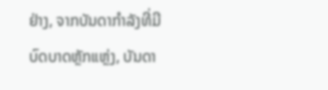ຢ່າງ, ຈາກບັນດາກຳລັງທີ່ມີບົດບາດຫຼັກແຫຼ່ງ, ບັນດາ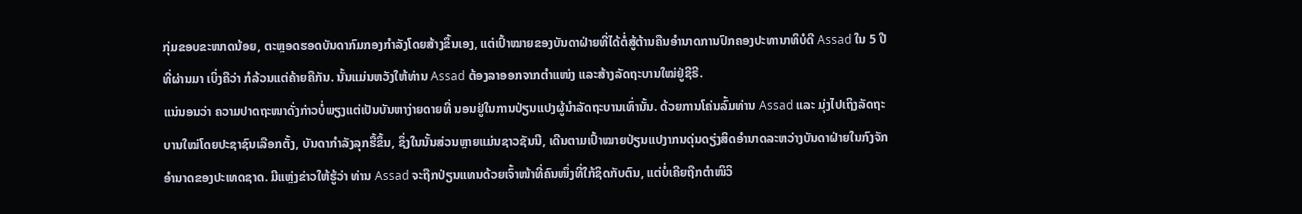ກຸ່ມຂອບຂະໜາດນ້ອຍ, ຕະຫຼອດຮອດບັນດາກົມກອງກຳລັງໂດຍສ້າງຂຶ້ນເອງ, ແຕ່ເປົ້າໝາຍຂອງບັນດາຝ່າຍທີ່ໄດ້ຕໍ່ສູ້ຕ້ານຄືນອຳນາດການປົກຄອງປະທານາທິບໍດີ Assad ໃນ 5 ປີທີ່ຜ່ານມາ ເບິ່ງຄືວ່າ ກໍລ້ວນແຕ່ຄ້າຍຄືກັນ. ນັ້ນແມ່ນຫວັງໃຫ້ທ່ານ Assad ຕ້ອງລາອອກຈາກຕຳແໜ່ງ ແລະສ້າງລັດຖະບານໃໝ່ຢູ່ຊີຣີ.
ແນ່ນອນວ່າ ຄວາມປາດຖະໜາດັ່ງກ່າວບໍ່ພຽງແຕ່ເປັນບັນຫາງ່າຍດາຍທີ່ ນອນຢູ່ໃນການປ່ຽນແປງຜູ້ນຳລັດຖະບານເທົ່ານັ້ນ. ດ້ວຍການໂຄ່ນລົ້ມທ່ານ Assad ແລະ ມຸ່ງໄປເຖິງລັດຖະບານໃໝ່ໂດຍປະຊາຊົນເລືອກຕັ້ງ, ບັນດາກຳລັງລຸກຮື້ຂຶ້ນ, ຊຶ່ງໃນນັ້ນສ່ວນຫຼາຍແມ່ນຊາວຊັນນີ, ເດີນຕາມເປົ້າໝາຍປ່ຽນແປງາກນດຸ່ນດຽ່ງສິດອຳນາດລະຫວ່າງບັນດາຝ່າຍໃນກົງຈັກອຳນາດຂອງປະເທດຊາດ. ມີແຫຼ່ງຂ່າວໃຫ້ຮູ້ວ່າ ທ່ານ Assad ຈະຖືກປ່ຽນແທນດ້ວຍເຈົ້າໜ້າທີ່ຄົນໜຶ່ງທີ່ໃກ້ຊິດກັບຕົນ, ແຕ່ບໍ່ເຄີຍຖືກຕຳໜິວິ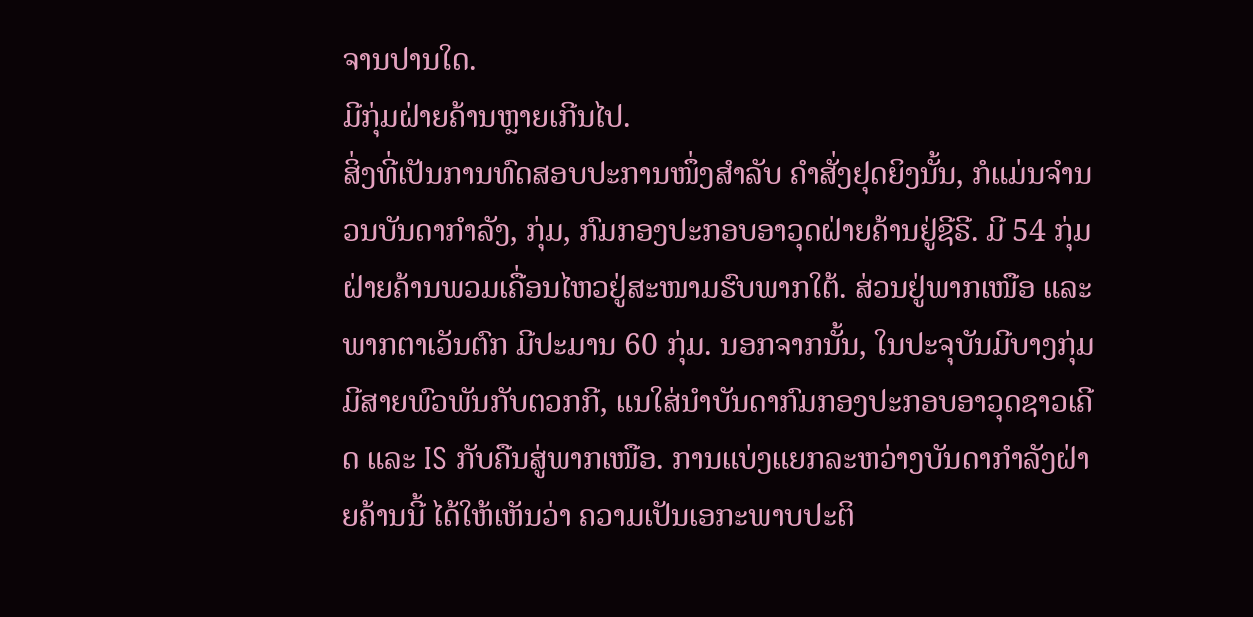ຈານປານໃດ.
ມີກຸ່ມຝ່າຍຄ້ານຫຼາຍເກີນໄປ.
ສິ່ງທີ່ເປັນການທົດສອບປະການໜຶ່ງສຳລັບ ຄຳສັ່ງຢຸດຍິງນັ້ນ, ກໍແມ່ນຈຳນວນບັນດາກຳລັງ, ກຸ່ມ, ກົມກອງປະກອບອາວຸດຝ່າຍຄ້ານຢູ່ຊີຣີ. ມີ 54 ກຸ່ມຝ່າຍຄ້ານພວມເຄື່ອນໄຫວຢູ່ສະໜາມຮົບພາກໃຕ້. ສ່ວນຢູ່ພາກເໜືອ ແລະ ພາກຕາເວັນຕົກ ມີປະມານ 60 ກຸ່ມ. ນອກຈາກນັ້ນ, ໃນປະຈຸບັນມີບາງກຸ່ມມີສາຍພົວພັນກັບຕວກກີ, ແນໃສ່ນຳບັນດາກົມກອງປະກອບອາວຸດຊາວເຄີດ ແລະ IS ກັບຄືນສູ່ພາກເໜືອ. ການແບ່ງແຍກລະຫວ່າງບັນດາກຳລັງຝ່າຍຄ້ານນີ້ ໄດ້ໃຫ້ເຫັນວ່າ ຄວາມເປັນເອກະພາບປະຕິ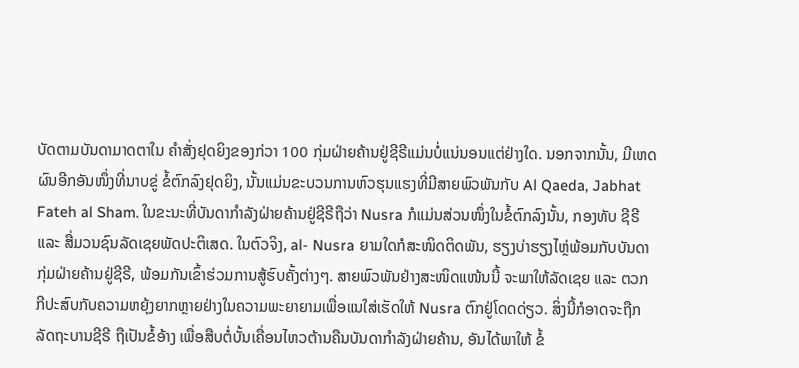ບັດຕາມບັນດາມາດຕາໃນ ຄຳສັ່ງຢຸດຍິງຂອງກ່ວາ 100 ກຸ່ມຝ່າຍຄ້ານຢູ່ຊີຣີແມ່ນບໍ່ແນ່ນອນແຕ່ຢ່າງໃດ. ນອກຈາກນັ້ນ, ມີເຫດຜົນອີກອັນໜຶ່ງທີ່ນາບຂູ່ ຂໍ້ຕົກລົງຢຸດຍິງ, ນັ້ນແມ່ນຂະບວນການຫົວຮຸນແຮງທີ່ມີສາຍພົວພັນກັບ Al Qaeda, Jabhat Fateh al Sham. ໃນຂະນະທີ່ບັນດາກຳລັງຝ່າຍຄ້ານຢູ່ຊີຣີຖືວ່າ Nusra ກໍແມ່ນສ່ວນໜຶ່ງໃນຂໍ້ຕົກລົງນັ້ນ, ກອງທັບ ຊີຣີ ແລະ ສື່ມວນຊົນລັດເຊຍພັດປະຕິເສດ. ໃນຕົວຈິງ, al- Nusra ຍາມໃດກໍສະໜິດຕິດພັນ, ຮຽງບ່າຮຽງໄຫຼ່ພ້ອມກັບບັນດາກຸ່ມຝ່າຍຄ້ານຢູ່ຊີຣີ, ພ້ອມກັນເຂົ້າຮ່ວມການສູ້ຮົບຄັ້ງຕ່າງໆ. ສາຍພົວພັນຢ່າງສະໜິດແໜ້ນນີ້ ຈະພາໃຫ້ລັດເຊຍ ແລະ ຕວກກີປະສົບກັບຄວາມຫຍຸ້ງຍາກຫຼາຍຢ່າງໃນຄວາມພະຍາຍາມເພື່ອແນໃສ່ເຮັດໃຫ້ Nusra ຕົກຢູ່ໂດດດ່ຽວ. ສິ່ງນີ້ກໍອາດຈະຖືກລັດຖະບານຊີຣີ ຖືເປັນຂໍ້ອ້າງ ເພື່ອສືບຕໍ່ບັ້ນເຄື່ອນໄຫວຕ້ານຄືນບັນດາກຳລັງຝ່າຍຄ້ານ, ອັນໄດ້ພາໃຫ້ ຂໍ້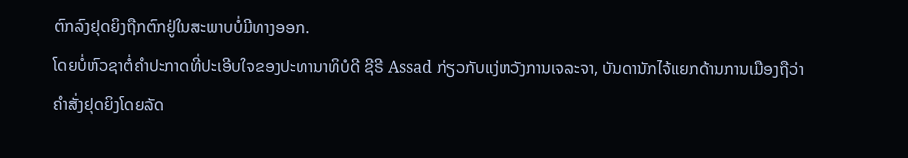ຕົກລົງຢຸດຍິງຖືກຕົກຢູ່ໃນສະພາບບໍ່ມີທາງອອກ.
ໂດຍບໍ່ຫົວຊາຕໍ່ຄຳປະກາດທີ່ປະເອີບໃຈຂອງປະທານາທິບໍດີ ຊີຣີ Assad ກ່ຽວກັບແງ່ຫວັງການເຈລະຈາ, ບັນດານັກໄຈ້ແຍກດ້ານການເມືອງຖືວ່າ ຄຳສັ່ງຢຸດຍິງໂດຍລັດ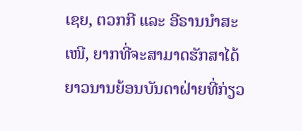ເຊຍ, ຕວກກີ ແລະ ອີຣານນຳສະເໜີ, ຍາກທີ່ຈະສາມາດຮັກສາໄດ້ຍາວນານຍ້ອນບັນດາຝ່າຍທີ່ກ່ຽວ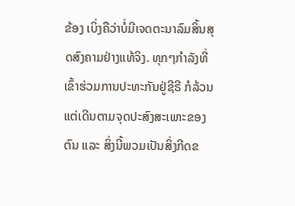ຂ້ອງ ເບິ່ງຄືວ່າບໍ່ມີເຈດຕະນາລົມສິ້ນສຸດສົງຄາມຢ່າງແທ້ຈິງ. ທຸກໆກຳລັງທີ່ເຂົ້າຮ່ວມການປະທະກັນຢູ່ຊີຣີ ກໍລ້ວນແຕ່ເດີນຕາມຈຸດປະສົງສະເພາະຂອງຕົນ ແລະ ສິ່ງນີ້ພວມເປັນສິ່ງກີດຂ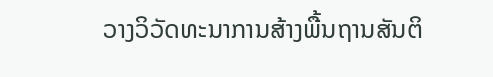ວາງວິວັດທະນາການສ້າງພື້ນຖານສັນຕິ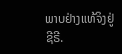ພາບຢ່າງແທ້ຈິງຢູ່ຊີຣີ.